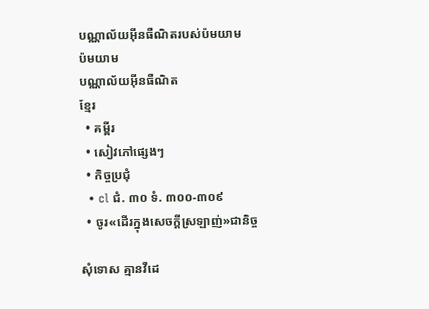បណ្ណាល័យអ៊ីនធឺណិតរបស់ប៉មយាម
ប៉មយាម
បណ្ណាល័យអ៊ីនធឺណិត
ខ្មែរ
  • គម្ពីរ
  • សៀវភៅផ្សេងៗ
  • កិច្ចប្រជុំ
  • cl ជំ. ៣០ ទំ. ៣០០-៣០៩
  • ចូរ«ដើរក្នុងសេចក្ដីស្រឡាញ់»ជានិច្ច

សុំទោស គ្មានវីដេ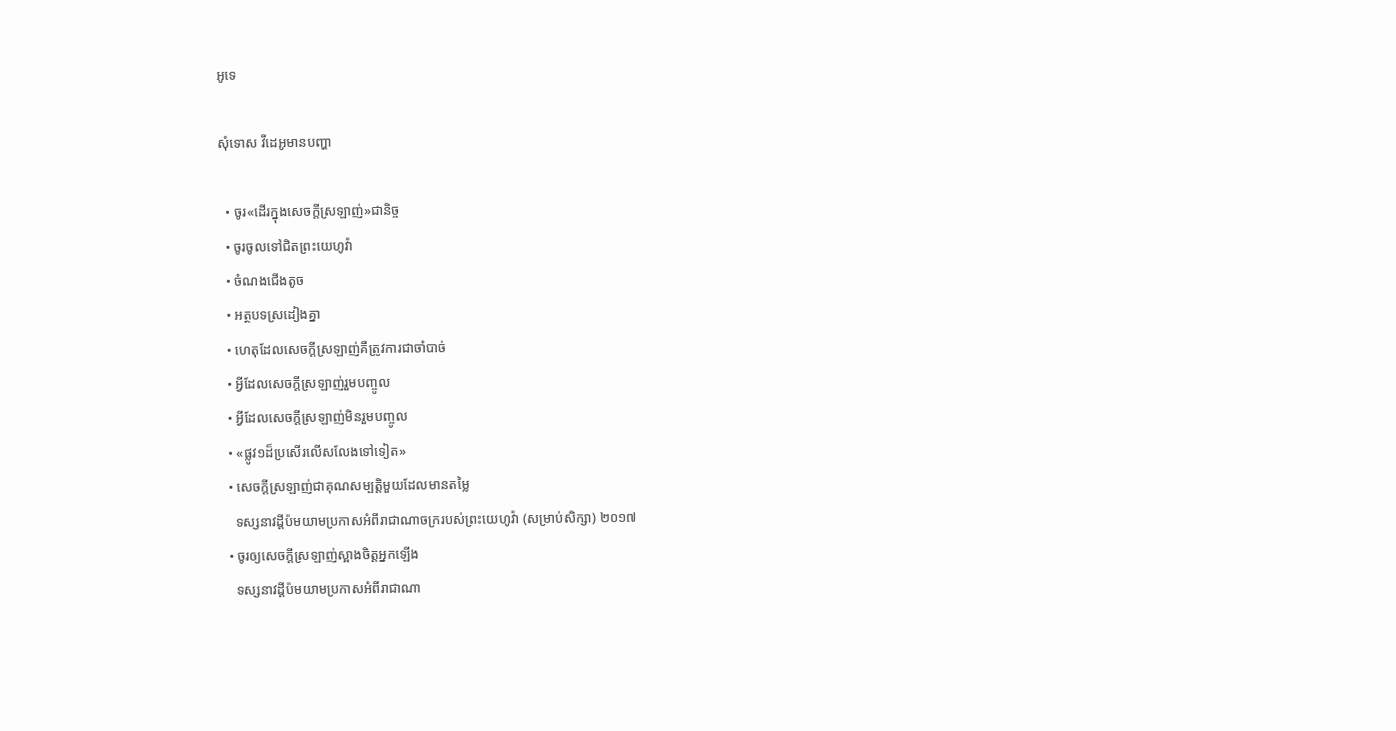អូទេ

សុំទោស វីដេអូមានបញ្ហា

  • ចូរ«ដើរក្នុងសេចក្ដីស្រឡាញ់»ជានិច្ច
  • ចូរចូលទៅជិតព្រះយេហូវ៉ា
  • ចំណងជើងតូច
  • អត្ថបទស្រដៀងគ្នា
  • ហេតុដែលសេចក្ដីស្រឡាញ់គឺត្រូវការជាចាំបាច់
  • អ្វីដែលសេចក្ដីស្រឡាញ់រួមបញ្ចូល
  • អ្វីដែលសេចក្ដីស្រឡាញ់មិនរួមបញ្ចូល
  • «ផ្លូវ១ដ៏ប្រសើរលើសលែងទៅទៀត»
  • សេចក្ដីស្រឡាញ់ជាគុណសម្បត្ដិមួយដែលមានតម្លៃ
    ទស្សនាវដ្ដីប៉មយាមប្រកាសអំពីរាជាណាចក្ររបស់ព្រះយេហូវ៉ា (សម្រាប់សិក្សា) ២០១៧
  • ចូរឲ្យសេចក្ដីស្រឡាញ់ស្អាងចិត្តអ្នកឡើង
    ទស្សនាវដ្ដីប៉មយាមប្រកាសអំពីរាជាណា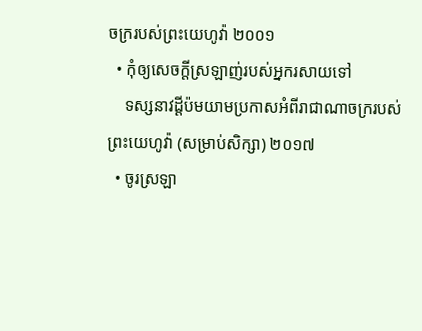ចក្ររបស់ព្រះយេហូវ៉ា ២០០១
  • កុំឲ្យសេចក្ដីស្រឡាញ់របស់អ្នករសាយទៅ
    ទស្សនាវដ្ដីប៉មយាមប្រកាសអំពីរាជាណាចក្ររបស់ព្រះយេហូវ៉ា (សម្រាប់សិក្សា) ២០១៧
  • ចូរស្រឡា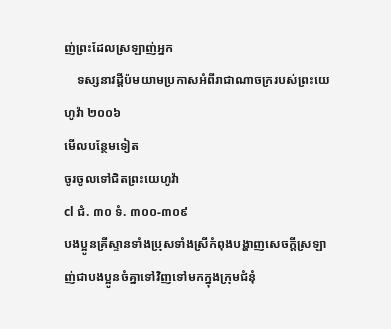ញ់ព្រះដែលស្រឡាញ់អ្នក
    ទស្សនាវដ្ដីប៉មយាមប្រកាសអំពីរាជាណាចក្ររបស់ព្រះយេហូវ៉ា ២០០៦
មើលបន្ថែមទៀត
ចូរចូលទៅជិតព្រះយេហូវ៉ា
cl ជំ. ៣០ ទំ. ៣០០-៣០៩
បងប្អូនគ្រីស្ទានទាំងប្រុសទាំងស្រីកំពុងបង្ហាញសេចក្ដីស្រឡាញ់ជាបងប្អូនចំគ្នាទៅវិញទៅមកក្នុងក្រុមជំនុំ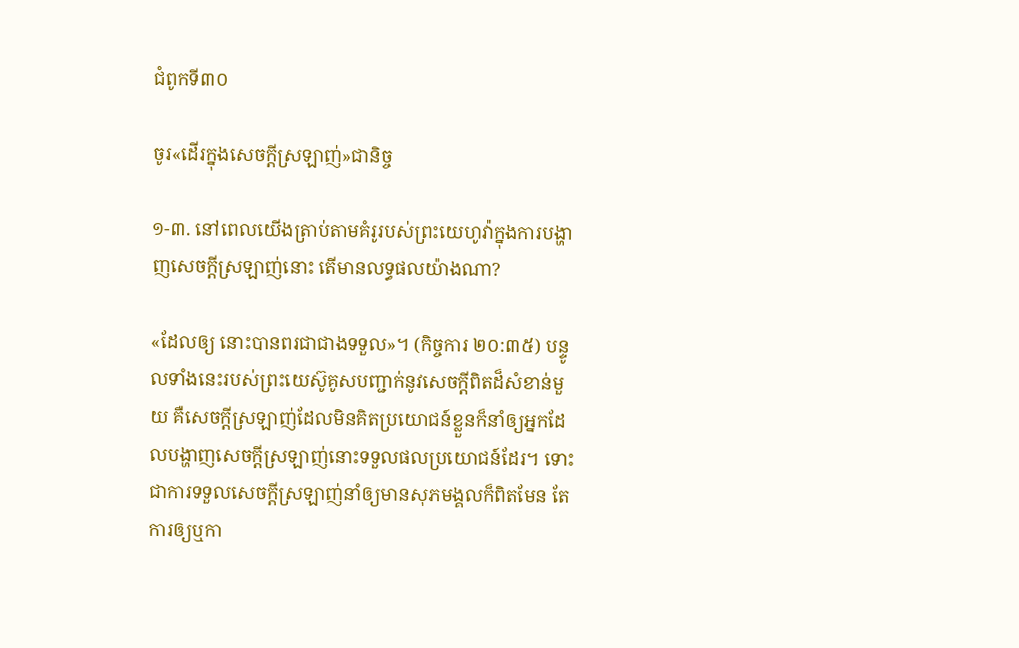ជំពូកទី៣០

ចូរ«ដើរក្នុងសេចក្ដីស្រឡាញ់»ជានិច្ច

១-៣. នៅពេលយើងត្រាប់តាមគំរូរបស់ព្រះយេហូវ៉ាក្នុងការបង្ហាញសេចក្ដីស្រឡាញ់នោះ តើមានលទ្ធផលយ៉ាងណា?

«ដែលឲ្យ នោះបានពរជាជាងទទួល»។ (កិច្ចការ ២០:៣៥) បន្ទូលទាំងនេះរបស់ព្រះយេស៊ូគូសបញ្ជាក់នូវសេចក្ដីពិតដ៏សំខាន់មួយ គឺសេចក្ដីស្រឡាញ់ដែលមិនគិតប្រយោជន៍ខ្លួនក៏នាំឲ្យអ្នកដែលបង្ហាញសេចក្ដីស្រឡាញ់នោះទទួលផលប្រយោជន៍ដែរ។ ទោះជាការទទួលសេចក្ដីស្រឡាញ់នាំឲ្យមានសុភមង្គលក៏ពិតមែន តែការឲ្យឬកា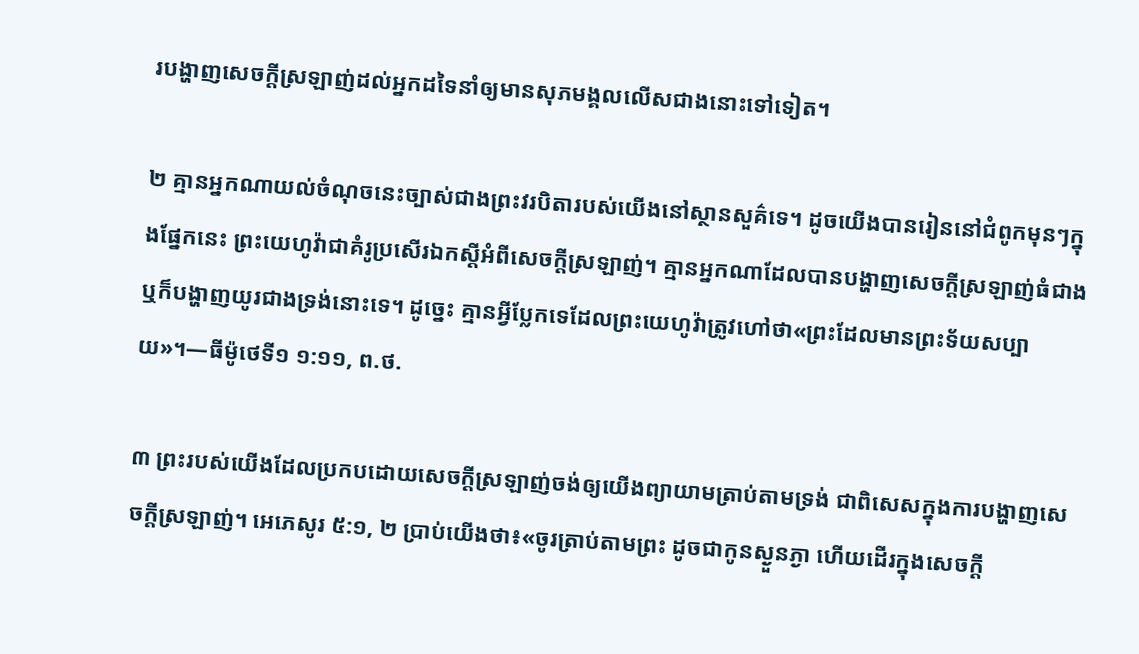របង្ហាញសេចក្ដីស្រឡាញ់ដល់អ្នកដទៃនាំឲ្យមានសុភមង្គលលើសជាងនោះទៅទៀត។

២ គ្មានអ្នកណាយល់ចំណុចនេះច្បាស់ជាងព្រះវរបិតារបស់យើងនៅស្ថានសួគ៌ទេ។ ដូចយើងបានរៀននៅជំពូកមុនៗក្នុងផ្នែកនេះ ព្រះយេហូវ៉ាជាគំរូប្រសើរឯកស្តីអំពីសេចក្ដីស្រឡាញ់។ គ្មានអ្នកណាដែលបានបង្ហាញសេចក្ដីស្រឡាញ់ធំជាងឬក៏បង្ហាញយូរជាងទ្រង់នោះទេ។ ដូច្នេះ គ្មានអ្វីប្លែកទេដែលព្រះយេហូវ៉ាត្រូវហៅថា«ព្រះដែលមានព្រះទ័យសប្បាយ»។—ធីម៉ូថេទី១ ១:១១, ព.ថ.

៣ ព្រះរបស់យើងដែលប្រកបដោយសេចក្ដីស្រឡាញ់ចង់ឲ្យយើងព្យាយាមត្រាប់តាមទ្រង់ ជាពិសេសក្នុងការបង្ហាញសេចក្ដីស្រឡាញ់។ អេភេសូរ ៥:១, ២ ប្រាប់យើងថា៖«ចូរត្រាប់តាមព្រះ ដូចជាកូនស្ងួនភ្ងា ហើយដើរក្នុងសេចក្ដី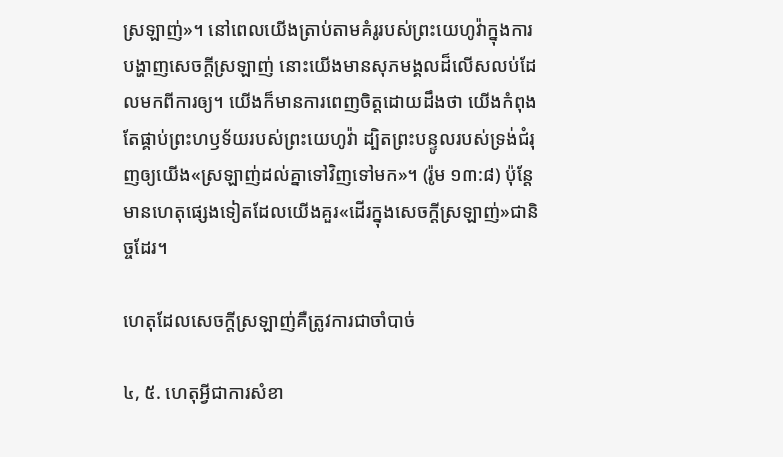ស្រឡាញ់»។ នៅពេលយើងត្រាប់តាមគំរូរបស់ព្រះយេហូវ៉ាក្នុងការបង្ហាញសេចក្ដីស្រឡាញ់ នោះយើងមានសុភមង្គលដ៏លើសលប់ដែលមកពីការឲ្យ។ យើងក៏មានការពេញចិត្តដោយដឹងថា យើងកំពុងតែផ្គាប់ព្រះហឫទ័យរបស់ព្រះយេហូវ៉ា ដ្បិតព្រះបន្ទូលរបស់ទ្រង់ជំរុញឲ្យយើង«ស្រឡាញ់ដល់គ្នាទៅវិញទៅមក»។ (រ៉ូម ១៣:៨) ប៉ុន្តែ មានហេតុផ្សេងទៀតដែលយើងគួរ«ដើរក្នុងសេចក្ដីស្រឡាញ់»ជានិច្ចដែរ។

ហេតុដែលសេចក្ដីស្រឡាញ់គឺត្រូវការជាចាំបាច់

៤, ៥. ហេតុអ្វីជាការសំខា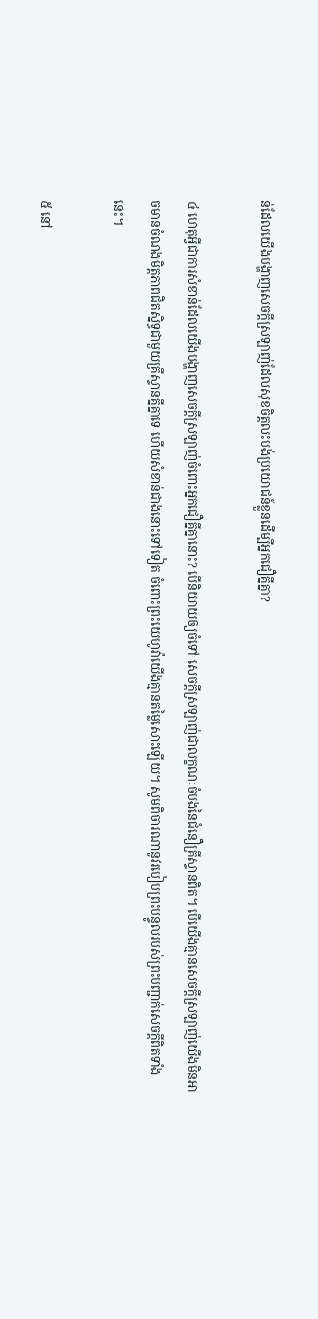ន់ដែលយើងបង្ហាញសេចក្ដីស្រឡាញ់ដែលសុខចិត្តលះបង់ប្រយោជន៍ខ្លួនដើម្បីអ្នកជឿគ្នីគ្នា?

៤ ហេតុអ្វីជាការសំខាន់ដែលយើងបង្ហាញសេចក្ដីស្រឡាញ់ចំពោះអ្នកជឿគ្នីគ្នានោះ? បើនិយាយឲ្យចំទៅ សេចក្ដីស្រឡាញ់ជាលក្ខណៈចំបងនៃជំនឿគ្រីស្ទានពិត។ បើយើងគ្មានសេចក្ដីស្រឡាញ់យើងមិនអាចមានចំណងមិត្តភាពជិតស្និទ្ធជាមួយគ្រីស្ទានគ្នីគ្នាទេ ហើយសំខាន់ជាងនោះទៅទៀត ចំពោះព្រះយេហូវ៉ាយើងគ្មានតម្លៃសោះឡើយ។ សូមពិចារណានូវរបៀបព្រះបន្ទូលរបស់ព្រះបញ្ជាក់សេចក្ដីពិតទាំងនេះ។

៥ នៅ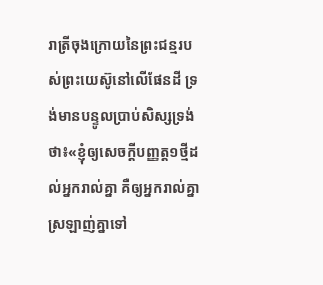រាត្រីចុងក្រោយនៃព្រះជន្មរបស់ព្រះយេស៊ូនៅលើផែនដី ទ្រង់មានបន្ទូលប្រាប់សិស្សទ្រង់ថា៖«ខ្ញុំឲ្យសេចក្ដីបញ្ញត្ត១ថ្មីដល់អ្នករាល់គ្នា គឺឲ្យអ្នករាល់គ្នាស្រឡាញ់គ្នាទៅ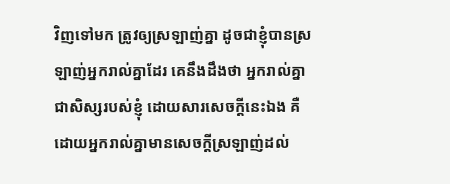វិញទៅមក ត្រូវឲ្យស្រឡាញ់គ្នា ដូចជាខ្ញុំបានស្រឡាញ់អ្នករាល់គ្នាដែរ គេនឹងដឹងថា អ្នករាល់គ្នាជាសិស្សរបស់ខ្ញុំ ដោយសារសេចក្ដីនេះឯង គឺដោយអ្នករាល់គ្នាមានសេចក្ដីស្រឡាញ់ដល់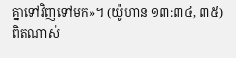គ្នាទៅវិញទៅមក»។ (យ៉ូហាន ១៣:៣៤, ៣៥) ពិតណាស់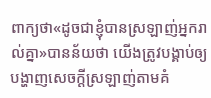ពាក្យថា«ដូចជាខ្ញុំបានស្រឡាញ់អ្នករាល់គ្នា»បានន័យថា យើងត្រូវបង្គាប់ឲ្យបង្ហាញសេចក្ដីស្រឡាញ់តាមគំ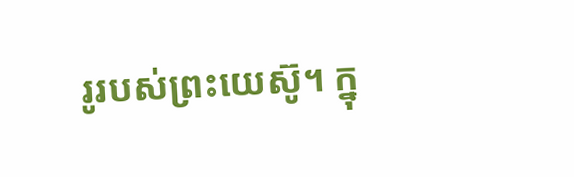រូរបស់ព្រះយេស៊ូ។ ក្នុ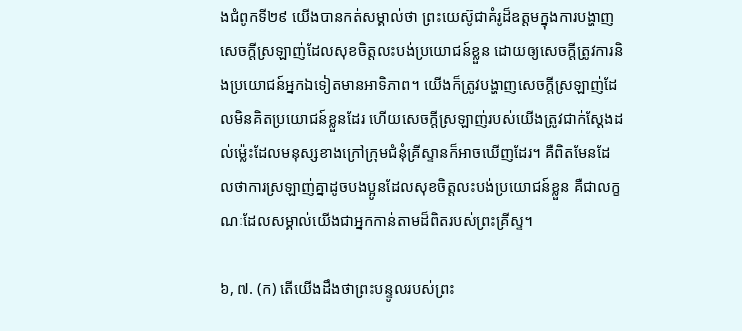ងជំពូកទី២៩ យើងបានកត់សម្គាល់ថា ព្រះយេស៊ូជាគំរូដ៏ឧត្តមក្នុងការបង្ហាញសេចក្ដីស្រឡាញ់ដែលសុខចិត្តលះបង់ប្រយោជន៍ខ្លួន ដោយឲ្យសេចក្ដីត្រូវការនិងប្រយោជន៍អ្នកឯទៀតមានអាទិភាព។ យើងក៏ត្រូវបង្ហាញសេចក្ដីស្រឡាញ់ដែលមិនគិតប្រយោជន៍ខ្លួនដែរ ហើយសេចក្ដីស្រឡាញ់របស់យើងត្រូវជាក់ស្តែងដល់ម្ល៉េះដែលមនុស្សខាងក្រៅក្រុមជំនុំគ្រីស្ទានក៏អាចឃើញដែរ។ គឺពិតមែនដែលថាការស្រឡាញ់គ្នាដូចបងប្អូនដែលសុខចិត្តលះបង់ប្រយោជន៍ខ្លួន គឺជាលក្ខណៈដែលសម្គាល់យើងជាអ្នកកាន់តាមដ៏ពិតរបស់ព្រះគ្រីស្ទ។

៦, ៧. (ក) តើយើងដឹងថាព្រះបន្ទូលរបស់ព្រះ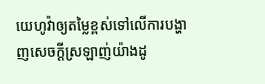យេហូវ៉ាឲ្យតម្លៃខ្ពស់ទៅលើការបង្ហាញសេចក្ដីស្រឡាញ់យ៉ាងដូ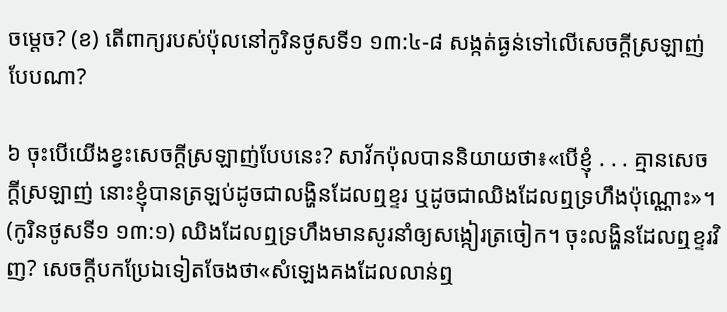ចម្ដេច? (ខ) តើពាក្យរបស់ប៉ុលនៅកូរិនថូសទី១ ១៣:៤-៨ សង្កត់ធ្ងន់ទៅលើសេចក្ដីស្រឡាញ់បែបណា?

៦ ចុះបើយើងខ្វះសេចក្ដីស្រឡាញ់បែបនេះ? សាវ័កប៉ុលបាននិយាយថា៖«បើខ្ញុំ . . . គ្មានសេចក្ដីស្រឡាញ់ នោះខ្ញុំបានត្រឡប់ដូចជាលង្ហិនដែលឮខ្ទរ ឬដូចជាឈិងដែលឮទ្រហឹងប៉ុណ្ណោះ»។ (កូរិនថូសទី១ ១៣:១) ឈិងដែលឮទ្រហឹងមានសូរនាំឲ្យសង្កៀរត្រចៀក។ ចុះលង្ហិនដែលឮខ្ទរវិញ? សេចក្ដីបកប្រែឯទៀតចែងថា«សំឡេងគងដែលលាន់ឮ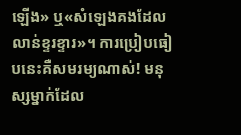ឡើង» ឬ«សំឡេងគងដែលលាន់ខ្ទរខ្ទារ»។ ការប្រៀបធៀបនេះគឺសមរម្យណាស់! មនុស្សម្នាក់ដែល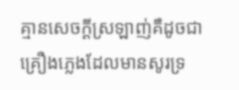គ្មានសេចក្ដីស្រឡាញ់គឺដូចជាគ្រឿងភ្លេងដែលមានសូរទ្រ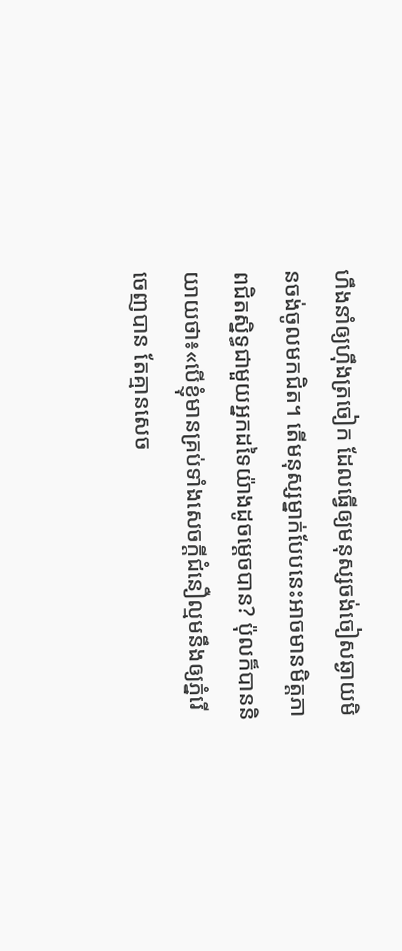ហឹងនាំឲ្យហ៊ឹងត្រចៀក ដែលធ្វើឲ្យមនុស្សចង់ចៀសឆ្ងាយមិនចង់ចូលមកជិត។ តើមនុស្សម្នាក់បែបនេះអាចមានមិត្តភាពជិតស្និទ្ធជាមួយអ្នកដទៃយ៉ាងដូចម្ដេចបាន? ប៉ុលក៏បាននិយាយថា៖«បើខ្ញុំមានគ្រប់ទាំងសេចក្ដីជំនឿល្មមនឹងឲ្យភ្នំរើចេញបាន តែគ្មានសេច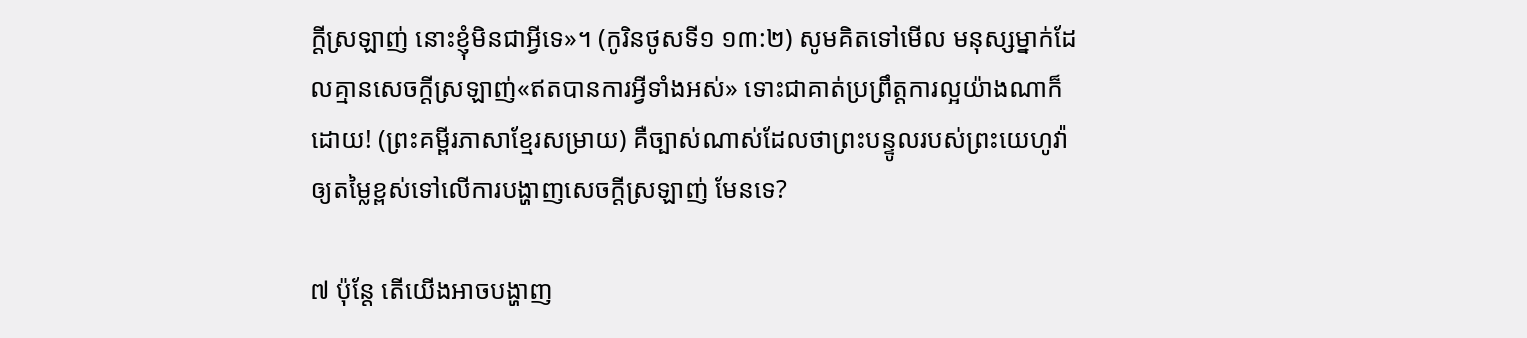ក្ដីស្រឡាញ់ នោះខ្ញុំមិនជាអ្វីទេ»។ (កូរិនថូសទី១ ១៣:២) សូមគិតទៅមើល មនុស្សម្នាក់ដែលគ្មានសេចក្ដីស្រឡាញ់«ឥតបានការអ្វីទាំងអស់» ទោះជាគាត់ប្រព្រឹត្តការល្អយ៉ាងណាក៏ដោយ! (ព្រះគម្ពីរភាសាខ្មែរសម្រាយ) គឺច្បាស់ណាស់ដែលថាព្រះបន្ទូលរបស់ព្រះយេហូវ៉ាឲ្យតម្លៃខ្ពស់ទៅលើការបង្ហាញសេចក្ដីស្រឡាញ់ មែនទេ?

៧ ប៉ុន្តែ តើយើងអាចបង្ហាញ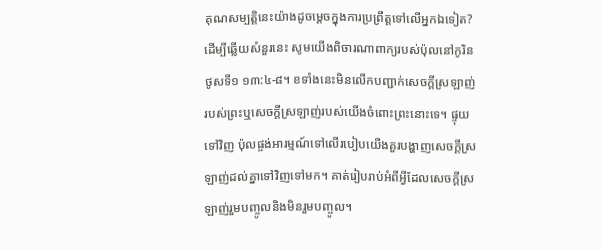គុណសម្បត្ដិនេះយ៉ាងដូចម្ដេចក្នុងការប្រព្រឹត្តទៅលើអ្នកឯទៀត? ដើម្បីឆ្លើយសំនួរនេះ សូមយើងពិចារណាពាក្យរបស់ប៉ុលនៅកូរិនថូសទី១ ១៣:៤-៨។ ខទាំងនេះមិនលើកបញ្ជាក់សេចក្ដីស្រឡាញ់របស់ព្រះឬសេចក្ដីស្រឡាញ់របស់យើងចំពោះព្រះនោះទេ។ ផ្ទុយទៅវិញ ប៉ុលផ្ចង់អារម្មណ៍ទៅលើរបៀបយើងគួរបង្ហាញសេចក្ដីស្រឡាញ់ដល់គ្នាទៅវិញទៅមក។ គាត់រៀបរាប់អំពីអ្វីដែលសេចក្ដីស្រឡាញ់រួមបញ្ចូលនិងមិនរួមបញ្ចូល។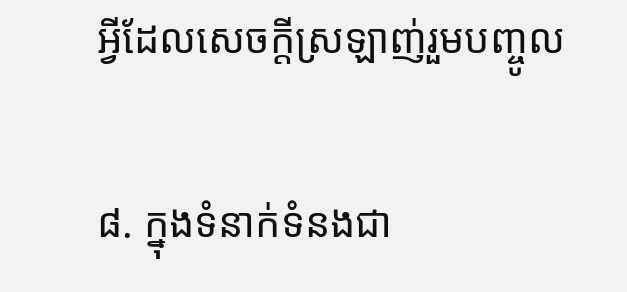អ្វីដែលសេចក្ដីស្រឡាញ់រួមបញ្ចូល

៨. ក្នុងទំនាក់ទំនងជា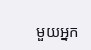មួយអ្នក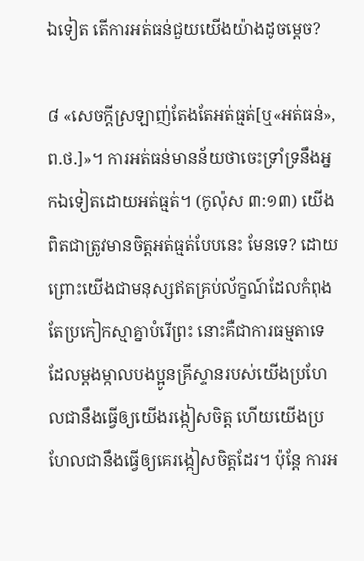ឯទៀត តើការអត់ធន់ជួយយើងយ៉ាងដូចម្ដេច?

៨ «សេចក្ដីស្រឡាញ់តែងតែអត់ធ្មត់[ឬ«អត់ធន់», ព.ថ.]»។ ការអត់ធន់មានន័យថាចេះទ្រាំទ្រនឹងអ្នកឯទៀតដោយអត់ធ្មត់។ (កូល៉ុស ៣:១៣) យើងពិតជាត្រូវមានចិត្តអត់ធ្មត់បែបនេះ មែនទេ? ដោយព្រោះយើងជាមនុស្សឥតគ្រប់ល័ក្ខណ៍ដែលកំពុងតែប្រកៀកស្មាគ្នាបំរើព្រះ នោះគឺជាការធម្មតាទេដែលម្ដងម្កាលបងប្អូនគ្រីស្ទានរបស់យើងប្រហែលជានឹងធ្វើឲ្យយើងរង្កៀសចិត្ត ហើយយើងប្រហែលជានឹងធ្វើឲ្យគេរង្កៀសចិត្តដែរ។ ប៉ុន្តែ ការអ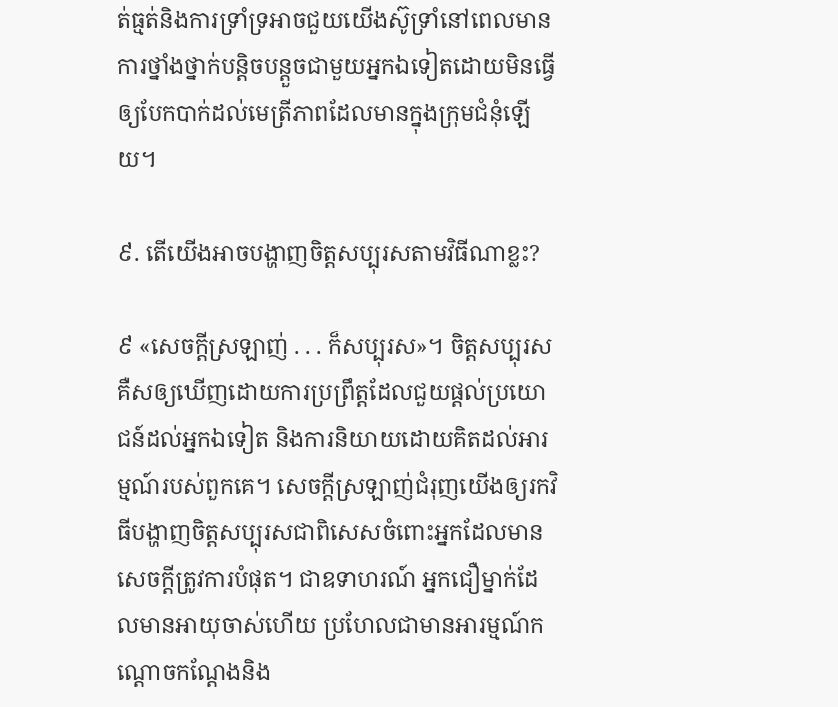ត់ធ្មត់និងការទ្រាំទ្រអាចជួយយើងស៊ូទ្រាំនៅពេលមានការថ្នាំងថ្នាក់បន្ដិចបន្តួចជាមួយអ្នកឯទៀតដោយមិនធ្វើឲ្យបែកបាក់ដល់មេត្រីភាពដែលមានក្នុងក្រុមជំនុំឡើយ។

៩. តើយើងអាចបង្ហាញចិត្តសប្បុរសតាមវិធីណាខ្លះ?

៩ «សេចក្ដីស្រឡាញ់ . . . ក៏សប្បុរស»។ ចិត្តសប្បុរសគឺសឲ្យឃើញដោយការប្រព្រឹត្តដែលជួយផ្ដល់ប្រយោជន៍ដល់អ្នកឯទៀត និងការនិយាយដោយគិតដល់អារម្មណ៍របស់ពួកគេ។ សេចក្ដីស្រឡាញ់ជំរុញយើងឲ្យរកវិធីបង្ហាញចិត្តសប្បុរសជាពិសេសចំពោះអ្នកដែលមានសេចក្ដីត្រូវការបំផុត។ ជាឧទាហរណ៍ អ្នកជឿម្នាក់ដែលមានអាយុចាស់ហើយ ប្រហែលជាមានអារម្មណ៍កណ្ដោចកណ្ដែងនិង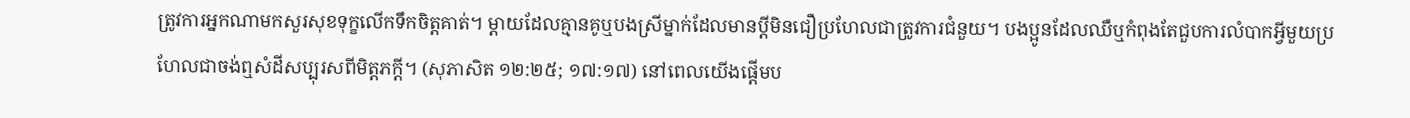ត្រូវការអ្នកណាមកសួរសុខទុក្ខលើកទឹកចិត្តគាត់។ ម្ដាយដែលគ្មានគូឬបងស្រីម្នាក់ដែលមានប្ដីមិនជឿប្រហែលជាត្រូវការជំនួយ។ បងប្អូនដែលឈឺឬកំពុងតែជួបការលំបាកអ្វីមួយប្រហែលជាចង់ឮសំដីសប្បុរសពីមិត្តភក្ដី។ (សុភាសិត ១២:២៥; ១៧:១៧) នៅពេលយើងផ្ដើមប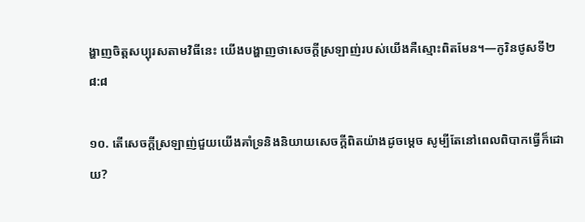ង្ហាញចិត្តសប្បុរសតាមវិធីនេះ យើងបង្ហាញថាសេចក្ដីស្រឡាញ់របស់យើងគឺស្មោះពិតមែន។—កូរិនថូសទី២ ៨:៨

១០. តើសេចក្ដីស្រឡាញ់ជួយយើងគាំទ្រនិងនិយាយសេចក្ដីពិតយ៉ាងដូចម្ដេច សូម្បីតែនៅពេលពិបាកធ្វើក៏ដោយ?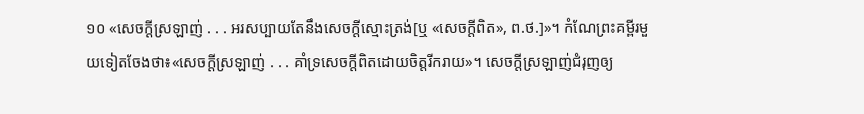១០ «សេចក្ដីស្រឡាញ់ . . . អរសប្បាយតែនឹងសេចក្ដីស្មោះត្រង់[ឬ «សេចក្ដីពិត», ព.ថ.]»។ កំណែព្រះគម្ពីរមួយទៀតចែងថា៖«សេចក្ដីស្រឡាញ់ . . . គាំទ្រសេចក្ដីពិតដោយចិត្តរីករាយ»។ សេចក្ដីស្រឡាញ់ជំរុញឲ្យ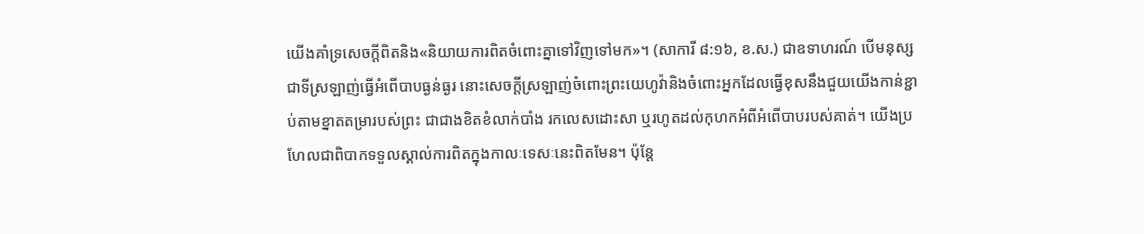យើងគាំទ្រសេចក្ដីពិតនិង«និយាយការពិតចំពោះគ្នាទៅវិញទៅមក»។ (សាការី ៨:១៦, ខ.ស.) ជាឧទាហរណ៍ បើមនុស្សជាទីស្រឡាញ់ធ្វើអំពើបាបធ្ងន់ធ្ងរ នោះសេចក្ដីស្រឡាញ់ចំពោះព្រះយេហូវ៉ានិងចំពោះអ្នកដែលធ្វើខុសនឹងជួយយើងកាន់ខ្ជាប់តាមខ្នាតតម្រារបស់ព្រះ ជាជាងខិតខំលាក់បាំង រកលេសដោះសា ឬរហូតដល់កុហកអំពីអំពើបាបរបស់គាត់។ យើងប្រហែលជាពិបាកទទួលស្គាល់ការពិតក្នុងកាលៈទេសៈនេះពិតមែន។ ប៉ុន្តែ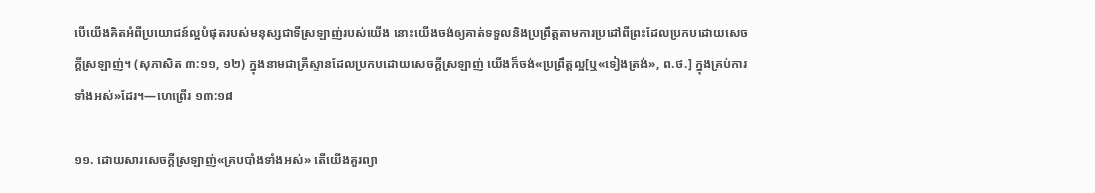បើយើងគិតអំពីប្រយោជន៍ល្អបំផុតរបស់មនុស្សជាទីស្រឡាញ់របស់យើង នោះយើងចង់ឲ្យគាត់ទទួលនិងប្រព្រឹត្តតាមការប្រដៅពីព្រះដែលប្រកបដោយសេចក្ដីស្រឡាញ់។ (សុភាសិត ៣:១១, ១២) ក្នុងនាមជាគ្រីស្ទានដែលប្រកបដោយសេចក្ដីស្រឡាញ់ យើងក៏ចង់«ប្រព្រឹត្តល្អ[ឬ«ទៀងត្រង់», ព.ថ.] ក្នុងគ្រប់ការទាំងអស់»ដែរ។—ហេព្រើរ ១៣:១៨

១១. ដោយសារសេចក្ដីស្រឡាញ់«គ្របបាំងទាំងអស់» តើយើងគួរព្យា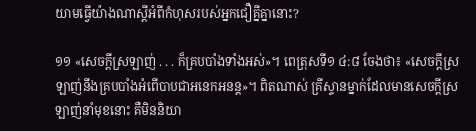យាមធ្វើយ៉ាងណាស្តីអំពីកំហុសរបស់អ្នកជឿគ្នីគ្នានោះ?

១១ «សេចក្ដីស្រឡាញ់ . . . ក៏គ្របបាំងទាំងអស់»។ ពេត្រុសទី១ ៤:៨ ចែងថា៖ «សេចក្ដីស្រឡាញ់នឹងគ្របបាំងអំពើបាបជាអនេកអនន្ត»។ ពិតណាស់ គ្រីស្ទានម្នាក់ដែលមានសេចក្ដីស្រឡាញ់នាំមុខនោះ គឺមិននិយា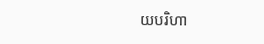យបរិហា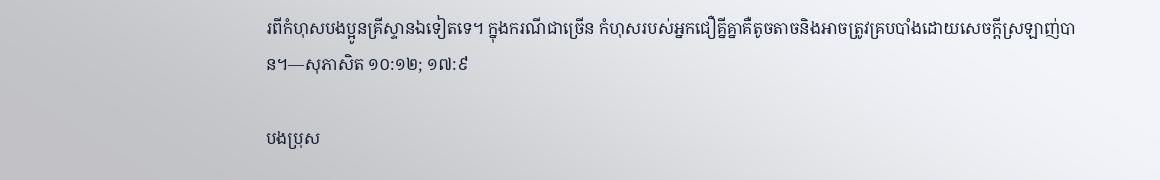រពីកំហុសបងប្អូនគ្រីស្ទានឯទៀតទេ។ ក្នុងករណីជាច្រើន កំហុសរបស់អ្នកជឿគ្នីគ្នាគឺតូចតាចនិងអាចត្រូវគ្របបាំងដោយសេចក្ដីស្រឡាញ់បាន។—សុភាសិត ១០:១២; ១៧:៩

បងប្រុស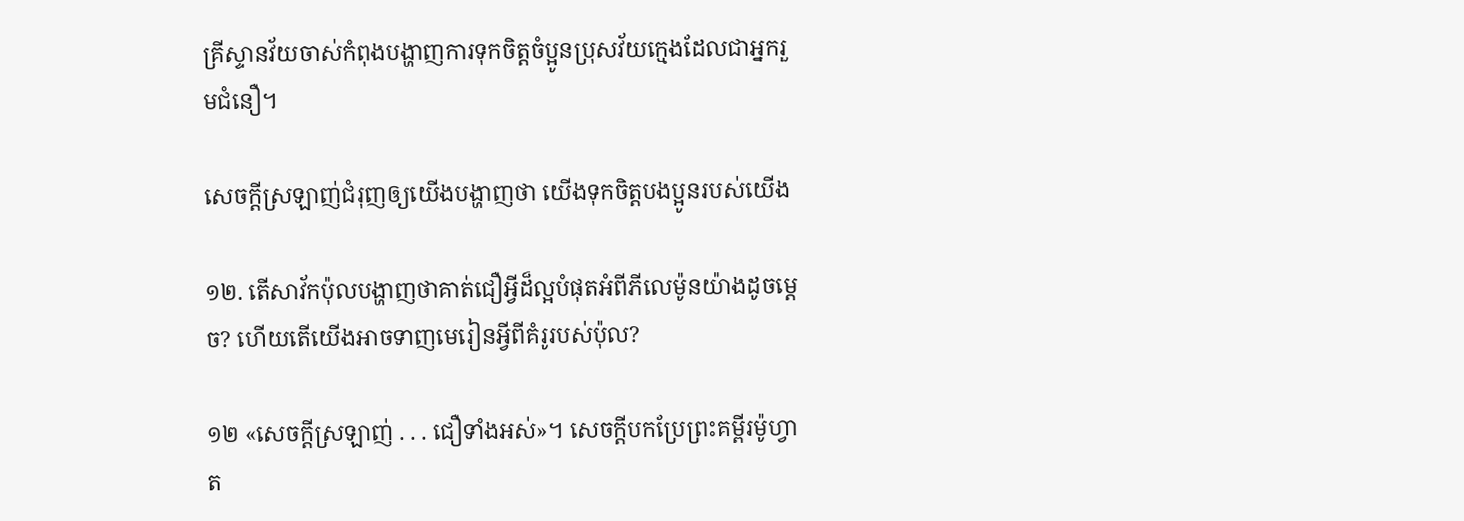គ្រីស្ទានវ័យចាស់កំពុងបង្ហាញការទុកចិត្ដចំប្អូនប្រុសវ័យក្មេងដែលជាអ្នករួមជំនឿ។

សេចក្ដីស្រឡាញ់ជំរុញឲ្យយើងបង្ហាញថា យើងទុកចិត្តបងប្អូនរបស់យើង

១២. តើសាវ័កប៉ុលបង្ហាញថាគាត់ជឿអ្វីដ៏ល្អបំផុតអំពីភីលេម៉ូនយ៉ាងដូចម្ដេច? ហើយតើយើងអាចទាញមេរៀនអ្វីពីគំរូរបស់ប៉ុល?

១២ «សេចក្ដីស្រឡាញ់ . . . ជឿទាំងអស់»។ សេចក្ដីបកប្រែព្រះគម្ពីរម៉ូហ្វាត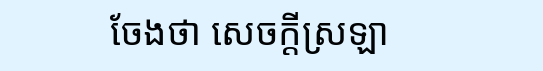ចែងថា សេចក្ដីស្រឡា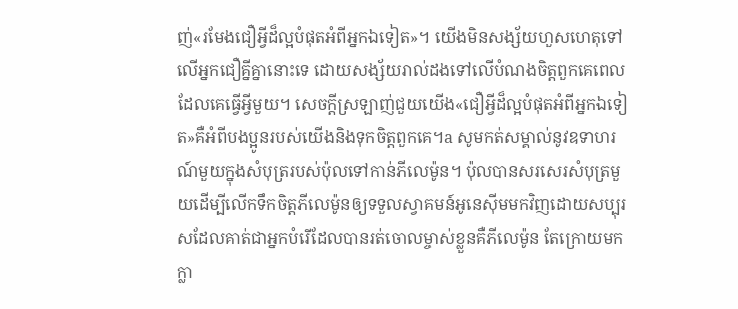ញ់«រមែងជឿអ្វីដ៏ល្អបំផុតអំពីអ្នកឯទៀត»។ យើងមិនសង្ស័យហួសហេតុទៅលើអ្នកជឿគ្នីគ្នានោះទេ ដោយសង្ស័យរាល់ដងទៅលើបំណងចិត្តពួកគេពេលដែលគេធ្វើអ្វីមួយ។ សេចក្ដីស្រឡាញ់ជួយយើង«ជឿអ្វីដ៏ល្អបំផុតអំពីអ្នកឯទៀត»គឺអំពីបងប្អូនរបស់យើងនិងទុកចិត្តពួកគេ។a សូមកត់សម្គាល់នូវឧទាហរណ៍មួយក្នុងសំបុត្ររបស់ប៉ុលទៅកាន់ភីលេម៉ូន។ ប៉ុលបានសរសេរសំបុត្រមួយដើម្បីលើកទឹកចិត្តភីលេម៉ូនឲ្យទទួលស្វាគមន៍អូនេស៊ីមមកវិញដោយសប្បុរសដែលគាត់ជាអ្នកបំរើដែលបានរត់ចោលម្ចាស់ខ្លួនគឺភីលេម៉ូន តែក្រោយមកក្លា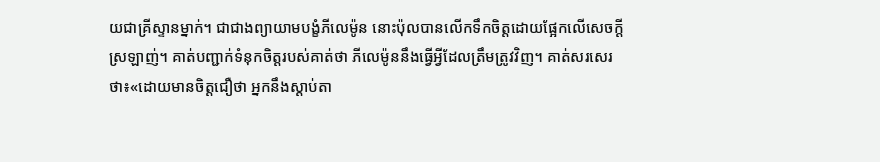យជាគ្រីស្ទានម្នាក់។ ជាជាងព្យាយាមបង្ខំភីលេម៉ូន នោះប៉ុលបានលើកទឹកចិត្តដោយផ្អែកលើសេចក្ដីស្រឡាញ់។ គាត់បញ្ជាក់ទំនុកចិត្តរបស់គាត់ថា ភីលេម៉ូននឹងធ្វើអ្វីដែលត្រឹមត្រូវវិញ។ គាត់សរសេរថា៖«ដោយមានចិត្តជឿថា អ្នកនឹងស្ដាប់តា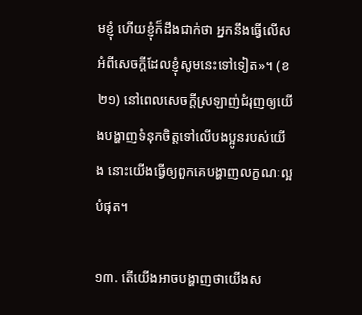មខ្ញុំ ហើយខ្ញុំក៏ដឹងជាក់ថា អ្នកនឹងធ្វើលើសអំពីសេចក្ដីដែលខ្ញុំសូមនេះទៅទៀត»។ (ខ២១) នៅពេលសេចក្ដីស្រឡាញ់ជំរុញឲ្យយើងបង្ហាញទំនុកចិត្តទៅលើបងប្អូនរបស់យើង នោះយើងធ្វើឲ្យពួកគេបង្ហាញលក្ខណៈល្អបំផុត។

១៣. តើយើងអាចបង្ហាញថាយើងស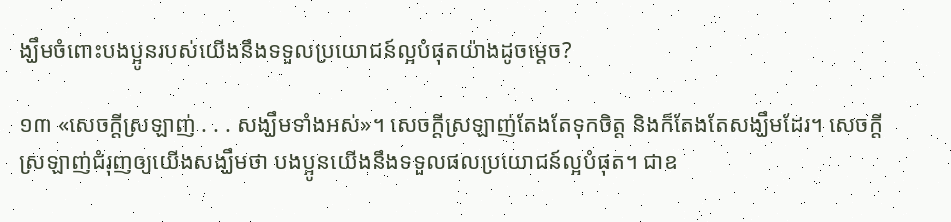ង្ឃឹមចំពោះបងប្អូនរបស់យើងនឹងទទួលប្រយោជន៍ល្អបំផុតយ៉ាងដូចម្ដេច?

១៣ «សេចក្ដីស្រឡាញ់ . . . សង្ឃឹមទាំងអស់»។ សេចក្ដីស្រឡាញ់តែងតែទុកចិត្ត និងក៏តែងតែសង្ឃឹមដែរ។ សេចក្ដីស្រឡាញ់ជំរុញឲ្យយើងសង្ឃឹមថា បងប្អូនយើងនឹងទទួលផលប្រយោជន៍ល្អបំផុត។ ជាឧ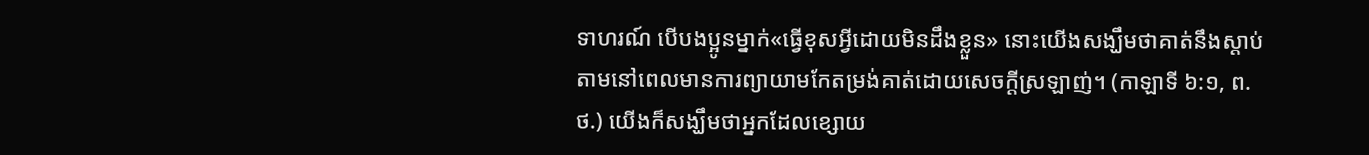ទាហរណ៍ បើបងប្អូនម្នាក់«ធ្វើខុសអ្វីដោយមិនដឹងខ្លួន» នោះយើងសង្ឃឹមថាគាត់នឹងស្ដាប់តាមនៅពេលមានការព្យាយាមកែតម្រង់គាត់ដោយសេចក្ដីស្រឡាញ់។ (កាឡាទី ៦:១, ព.ថ.) យើងក៏សង្ឃឹមថាអ្នកដែលខ្សោយ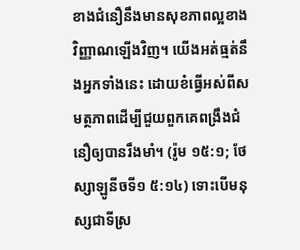ខាងជំនឿនឹងមានសុខភាពល្អខាងវិញ្ញាណឡើងវិញ។ យើងអត់ធ្មត់នឹងអ្នកទាំងនេះ ដោយខំធ្វើអស់ពីសមត្ថភាពដើម្បីជួយពួកគេពង្រឹងជំនឿឲ្យបានរឹងមាំ។ (រ៉ូម ១៥:១; ថែស្សាឡូនីចទី១ ៥:១៤) ទោះបើមនុស្សជាទីស្រ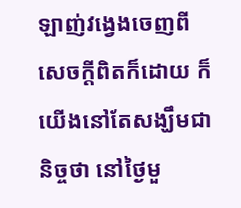ឡាញ់វង្វេងចេញពីសេចក្ដីពិតក៏ដោយ ក៏យើងនៅតែសង្ឃឹមជានិច្ចថា នៅថ្ងៃមួ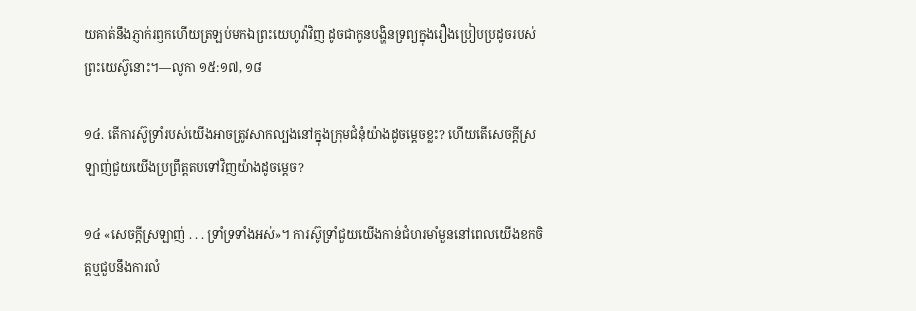យគាត់នឹងភ្ញាក់រឭកហើយត្រឡប់មកឯព្រះយេហូវ៉ាវិញ ដូចជាកូនបង្ហិនទ្រព្យក្នុងរឿងប្រៀបប្រដូចរបស់ព្រះយេស៊ូនោះ។—លូកា ១៥:១៧, ១៨

១៤. តើការស៊ូទ្រាំរបស់យើងអាចត្រូវសាកល្បងនៅក្នុងក្រុមជំនុំយ៉ាងដូចម្ដេចខ្លះ? ហើយតើសេចក្ដីស្រឡាញ់ជួយយើងប្រព្រឹត្តតបទៅវិញយ៉ាងដូចម្ដេច?

១៤ «សេចក្ដីស្រឡាញ់ . . . ទ្រាំទ្រទាំងអស់»។ ការស៊ូទ្រាំជួយយើងកាន់ជំហរមាំមួននៅពេលយើងខកចិត្តឬជួបនឹងការលំ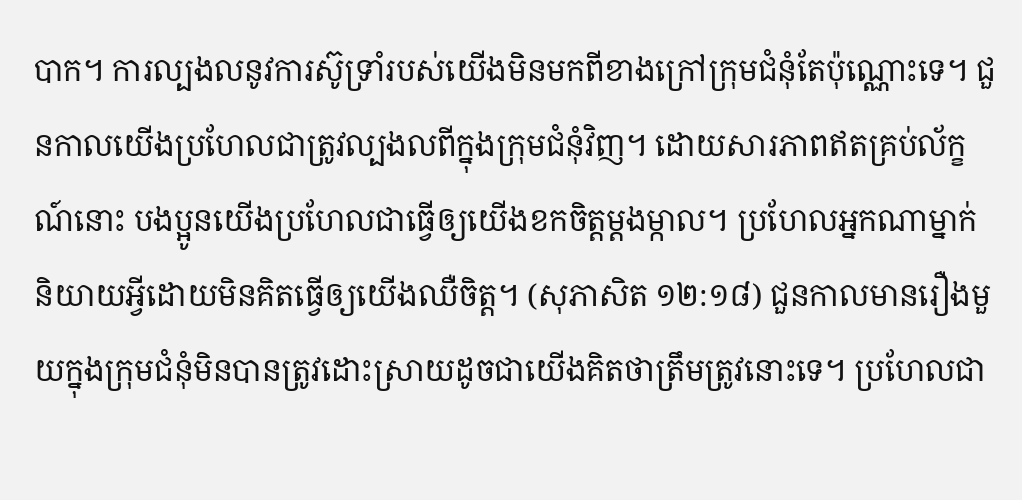បាក។ ការល្បងលនូវការស៊ូទ្រាំរបស់យើងមិនមកពីខាងក្រៅក្រុមជំនុំតែប៉ុណ្ណោះទេ។ ជួនកាលយើងប្រហែលជាត្រូវល្បងលពីក្នុងក្រុមជំនុំវិញ។ ដោយសារភាពឥតគ្រប់ល័ក្ខណ៍នោះ បងប្អូនយើងប្រហែលជាធ្វើឲ្យយើងខកចិត្តម្ដងម្កាល។ ប្រហែលអ្នកណាម្នាក់និយាយអ្វីដោយមិនគិតធ្វើឲ្យយើងឈឺចិត្ត។ (សុភាសិត ១២:១៨) ជួនកាលមានរឿងមួយក្នុងក្រុមជំនុំមិនបានត្រូវដោះស្រាយដូចជាយើងគិតថាត្រឹមត្រូវនោះទេ។ ប្រហែលជា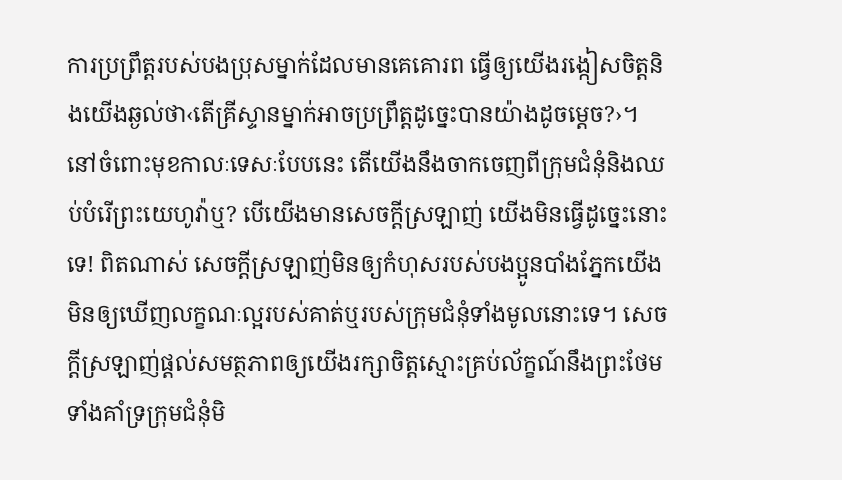ការប្រព្រឹត្តរបស់បងប្រុសម្នាក់ដែលមានគេគោរព ធ្វើឲ្យយើងរង្កៀសចិត្តនិងយើងឆ្ងល់ថា‹តើគ្រីស្ទានម្នាក់អាចប្រព្រឹត្តដូច្នេះបានយ៉ាងដូចម្ដេច?›។ នៅចំពោះមុខកាលៈទេសៈបែបនេះ តើយើងនឹងចាកចេញពីក្រុមជំនុំនិងឈប់បំរើព្រះយេហូវ៉ាឬ? បើយើងមានសេចក្ដីស្រឡាញ់ យើងមិនធ្វើដូច្នេះនោះទេ! ពិតណាស់ សេចក្ដីស្រឡាញ់មិនឲ្យកំហុសរបស់បងប្អូនបាំងភ្នែកយើងមិនឲ្យឃើញលក្ខណៈល្អរបស់គាត់ឬរបស់ក្រុមជំនុំទាំងមូលនោះទេ។ សេចក្ដីស្រឡាញ់ផ្ដល់សមត្ថភាពឲ្យយើងរក្សាចិត្តស្មោះគ្រប់ល័ក្ខណ៍នឹងព្រះថែមទាំងគាំទ្រក្រុមជំនុំមិ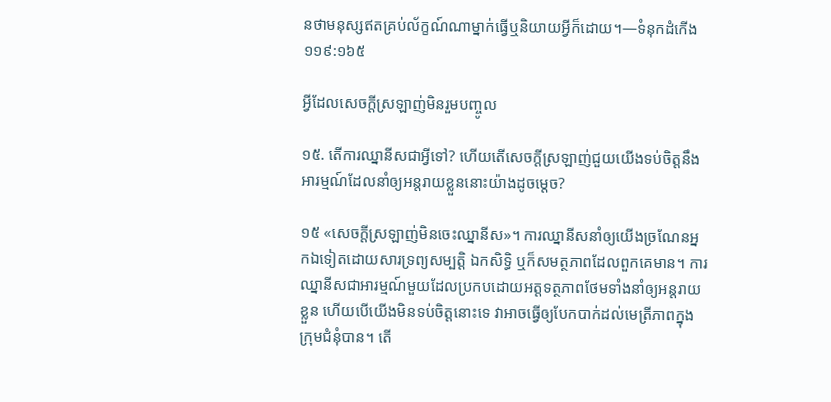នថាមនុស្សឥតគ្រប់ល័ក្ខណ៍ណាម្នាក់ធ្វើឬនិយាយអ្វីក៏ដោយ។—ទំនុកដំកើង ១១៩:១៦៥

អ្វីដែលសេចក្ដីស្រឡាញ់មិនរួមបញ្ចូល

១៥. តើការឈ្នានីសជាអ្វីទៅ? ហើយតើសេចក្ដីស្រឡាញ់ជួយយើងទប់ចិត្តនឹងអារម្មណ៍ដែលនាំឲ្យអន្តរាយខ្លួននោះយ៉ាងដូចម្ដេច?

១៥ «សេចក្ដីស្រឡាញ់មិនចេះឈ្នានីស»។ ការឈ្នានីសនាំឲ្យយើងច្រណែនអ្នកឯទៀតដោយសារទ្រព្យសម្បត្ដិ ឯកសិទ្ធិ ឬក៏សមត្ថភាពដែលពួកគេមាន។ ការឈ្នានីសជាអារម្មណ៍មួយដែលប្រកបដោយអត្តទត្ថភាពថែមទាំងនាំឲ្យអន្តរាយខ្លួន ហើយបើយើងមិនទប់ចិត្តនោះទេ វាអាចធ្វើឲ្យបែកបាក់ដល់មេត្រីភាពក្នុងក្រុមជំនុំបាន។ តើ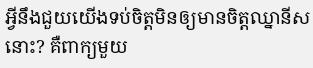អ្វីនឹងជួយយើងទប់ចិត្តមិនឲ្យមានចិត្តឈ្នានីសនោះ? គឺពាក្យមួយ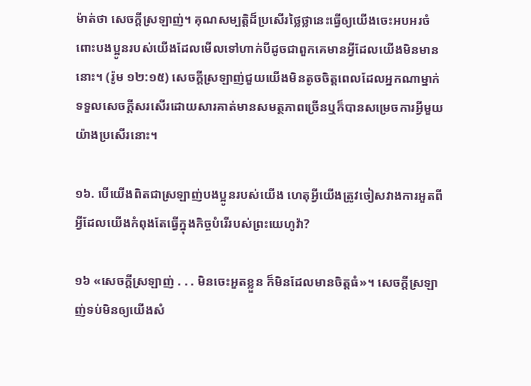ម៉ាត់ថា សេចក្ដីស្រឡាញ់។ គុណសម្បត្ដិដ៏ប្រសើរថ្លៃថ្លានេះធ្វើឲ្យយើងចេះអបអរចំពោះបងប្អូនរបស់យើងដែលមើលទៅហាក់បីដូចជាពួកគេមានអ្វីដែលយើងមិនមាននោះ។ (រ៉ូម ១២:១៥) សេចក្ដីស្រឡាញ់ជួយយើងមិនតូចចិត្តពេលដែលអ្នកណាម្នាក់ទទួលសេចក្ដីសរសើរដោយសារគាត់មានសមត្ថភាពច្រើនឬក៏បានសម្រេចការអ្វីមួយយ៉ាងប្រសើរនោះ។

១៦. បើយើងពិតជាស្រឡាញ់បងប្អូនរបស់យើង ហេតុអ្វីយើងត្រូវចៀសវាងការអួតពីអ្វីដែលយើងកំពុងតែធ្វើក្នុងកិច្ចបំរើរបស់ព្រះយេហូវ៉ា?

១៦ «សេចក្ដីស្រឡាញ់ . . . មិនចេះអួតខ្លួន ក៏មិនដែលមានចិត្តធំ»។ សេចក្ដីស្រឡាញ់ទប់មិនឲ្យយើងសំ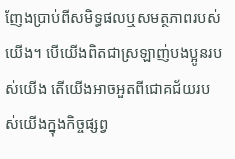ញែងប្រាប់ពីសមិទ្ធផលឬសមត្ថភាពរបស់យើង។ បើយើងពិតជាស្រឡាញ់បងប្អូនរបស់យើង តើយើងអាចអួតពីជោគជ័យរបស់យើងក្នុងកិច្ចផ្សព្វ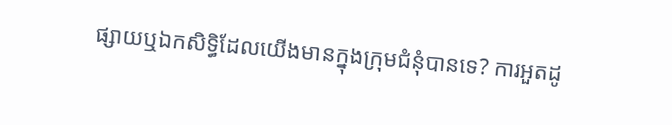ផ្សាយឬឯកសិទ្ធិដែលយើងមានក្នុងក្រុមជំនុំបានទេ? ការអួតដូ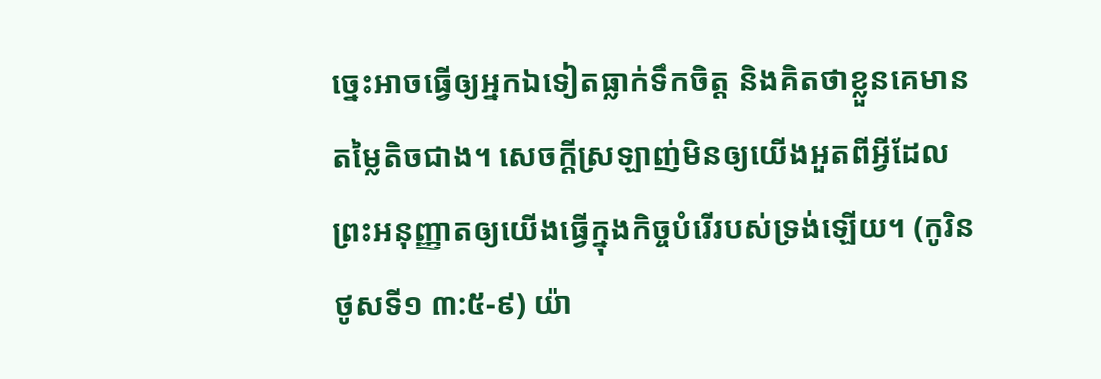ច្នេះអាចធ្វើឲ្យអ្នកឯទៀតធ្លាក់ទឹកចិត្ត និងគិតថាខ្លួនគេមានតម្លៃតិចជាង។ សេចក្ដីស្រឡាញ់មិនឲ្យយើងអួតពីអ្វីដែលព្រះអនុញ្ញាតឲ្យយើងធ្វើក្នុងកិច្ចបំរើរបស់ទ្រង់ឡើយ។ (កូរិនថូសទី១ ៣:៥-៩) យ៉ា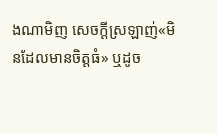ងណាមិញ សេចក្ដីស្រឡាញ់«មិនដែលមានចិត្តធំ» ឬដូច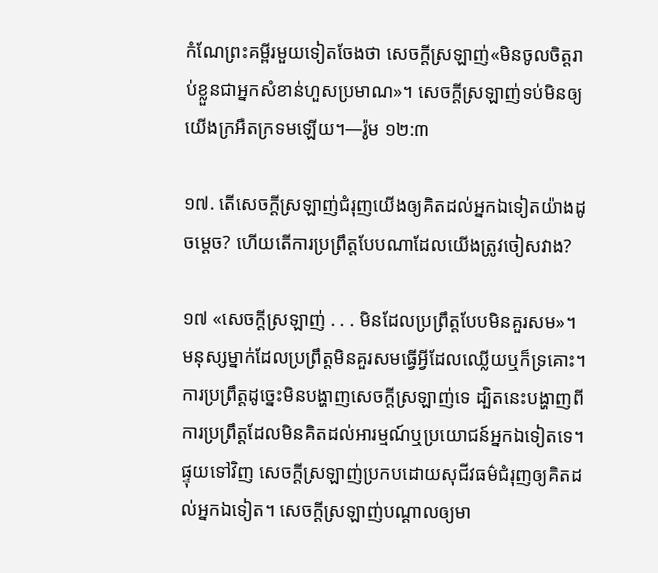កំណែព្រះគម្ពីរមួយទៀតចែងថា សេចក្ដីស្រឡាញ់«មិនចូលចិត្តរាប់ខ្លួនជាអ្នកសំខាន់ហួសប្រមាណ»។ សេចក្ដីស្រឡាញ់ទប់មិនឲ្យយើងក្រអឺតក្រទមឡើយ។—រ៉ូម ១២:៣

១៧. តើសេចក្ដីស្រឡាញ់ជំរុញយើងឲ្យគិតដល់អ្នកឯទៀតយ៉ាងដូចម្ដេច? ហើយតើការប្រព្រឹត្តបែបណាដែលយើងត្រូវចៀសវាង?

១៧ «សេចក្ដីស្រឡាញ់ . . . មិនដែលប្រព្រឹត្តបែបមិនគួរសម»។ មនុស្សម្នាក់ដែលប្រព្រឹត្តមិនគួរសមធ្វើអ្វីដែលឈ្លើយឬក៏ទ្រគោះ។ ការប្រព្រឹត្តដូច្នេះមិនបង្ហាញសេចក្ដីស្រឡាញ់ទេ ដ្បិតនេះបង្ហាញពីការប្រព្រឹត្តដែលមិនគិតដល់អារម្មណ៍ឬប្រយោជន៍អ្នកឯទៀតទេ។ ផ្ទុយទៅវិញ សេចក្ដីស្រឡាញ់ប្រកបដោយសុជីវធម៌ជំរុញឲ្យគិតដល់អ្នកឯទៀត។ សេចក្ដីស្រឡាញ់បណ្ដាលឲ្យមា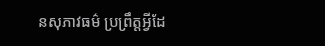នសុភាវធម៌ ប្រព្រឹត្តអ្វីដែ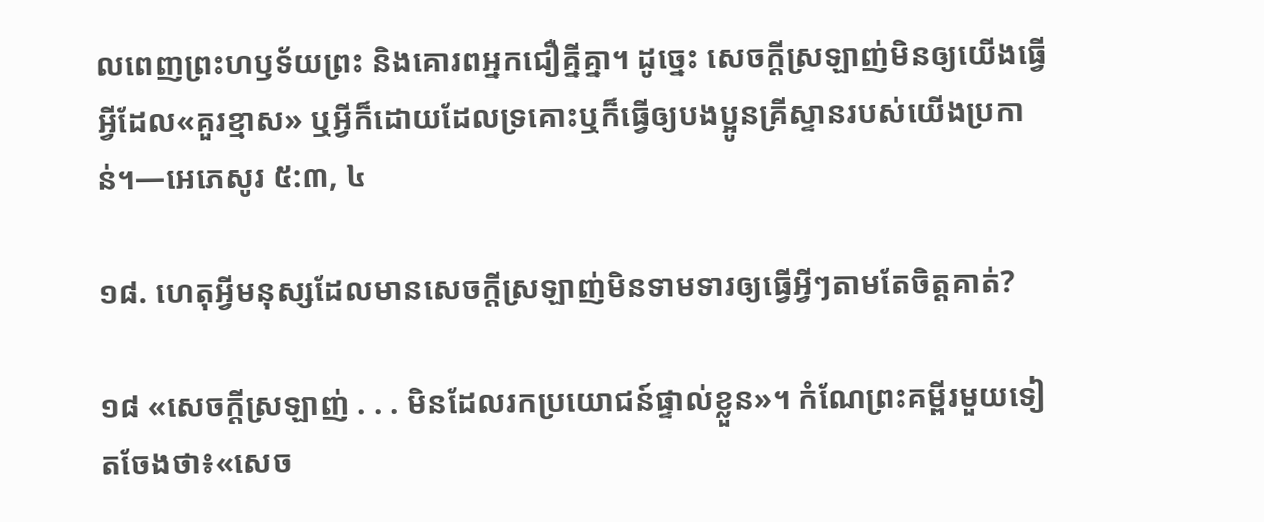លពេញព្រះហឫទ័យព្រះ និងគោរពអ្នកជឿគ្នីគ្នា។ ដូច្នេះ សេចក្ដីស្រឡាញ់មិនឲ្យយើងធ្វើអ្វីដែល«គួរខ្មាស» ឬអ្វីក៏ដោយដែលទ្រគោះឬក៏ធ្វើឲ្យបងប្អូនគ្រីស្ទានរបស់យើងប្រកាន់។—អេភេសូរ ៥:៣, ៤

១៨. ហេតុអ្វីមនុស្សដែលមានសេចក្ដីស្រឡាញ់មិនទាមទារឲ្យធ្វើអ្វីៗតាមតែចិត្តគាត់?

១៨ «សេចក្ដីស្រឡាញ់ . . . មិនដែលរកប្រយោជន៍ផ្ទាល់ខ្លួន»។ កំណែព្រះគម្ពីរមួយទៀតចែងថា៖«សេច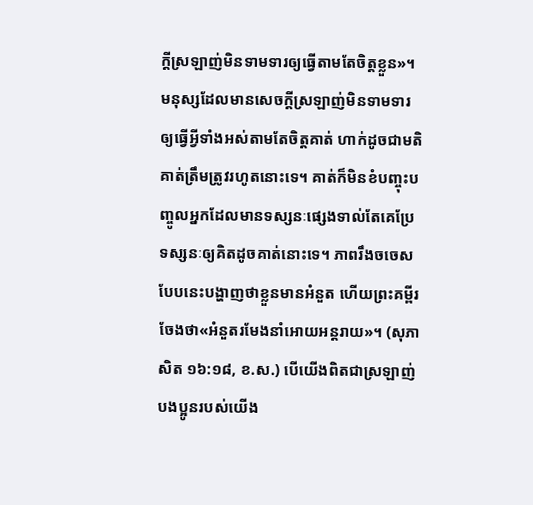ក្ដីស្រឡាញ់មិនទាមទារឲ្យធ្វើតាមតែចិត្តខ្លួន»។ មនុស្សដែលមានសេចក្ដីស្រឡាញ់មិនទាមទារឲ្យធ្វើអ្វីទាំងអស់តាមតែចិត្តគាត់ ហាក់ដូចជាមតិគាត់ត្រឹមត្រូវរហូតនោះទេ។ គាត់ក៏មិនខំបញ្ចុះបញ្ចូលអ្នកដែលមានទស្សនៈផ្សេងទាល់តែគេប្រែទស្សនៈឲ្យគិតដូចគាត់នោះទេ។ ភាពរឹងចចេសបែបនេះបង្ហាញថាខ្លួនមានអំនួត ហើយព្រះគម្ពីរចែងថា«អំនួតរមែងនាំអោយអន្តរាយ»។ (សុភាសិត ១៦:១៨, ខ.ស.) បើយើងពិតជាស្រឡាញ់បងប្អូនរបស់យើង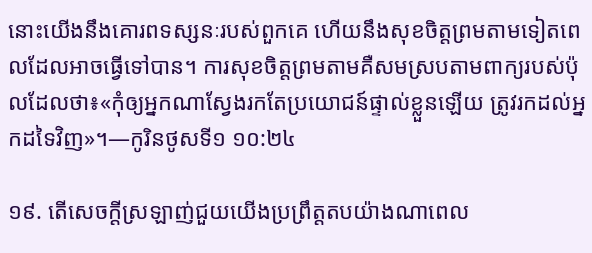នោះយើងនឹងគោរពទស្សនៈរបស់ពួកគេ ហើយនឹងសុខចិត្តព្រមតាមទៀតពេលដែលអាចធ្វើទៅបាន។ ការសុខចិត្តព្រមតាមគឺសមស្របតាមពាក្យរបស់ប៉ុលដែលថា៖«កុំឲ្យអ្នកណាស្វែងរកតែប្រយោជន៍ផ្ទាល់ខ្លួនឡើយ ត្រូវរកដល់អ្នកដទៃវិញ»។—កូរិនថូសទី១ ១០:២៤

១៩. តើសេចក្ដីស្រឡាញ់ជួយយើងប្រព្រឹត្តតបយ៉ាងណាពេល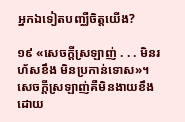អ្នកឯទៀតបញ្ឈឺចិត្តយើង?

១៩ «សេចក្ដីស្រឡាញ់ . . . មិនរហ័សខឹង មិនប្រកាន់ទោស»។ សេចក្ដីស្រឡាញ់គឺមិនងាយខឹងដោយ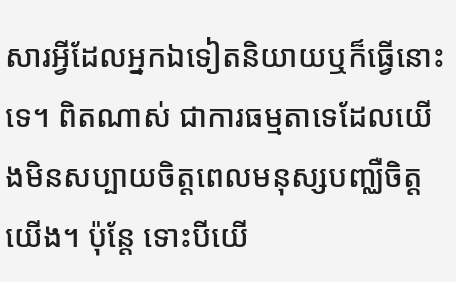សារអ្វីដែលអ្នកឯទៀតនិយាយឬក៏ធ្វើនោះទេ។ ពិតណាស់ ជាការធម្មតាទេដែលយើងមិនសប្បាយចិត្តពេលមនុស្សបញ្ឈឺចិត្តយើង។ ប៉ុន្តែ ទោះបីយើ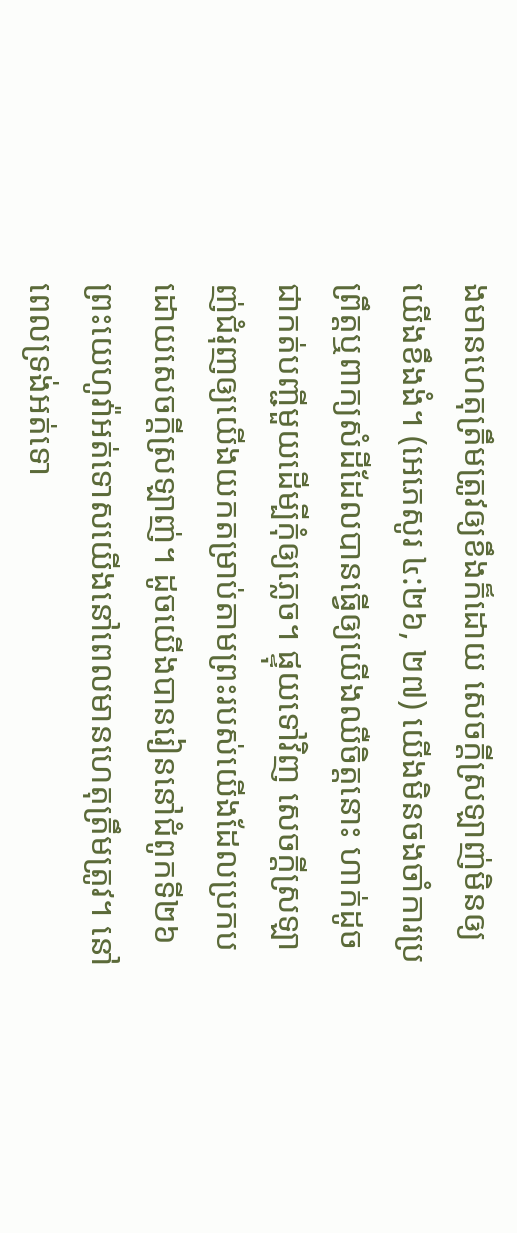ងមានហេតុត្រឹមត្រូវឲ្យខឹងក៏ដោយ សេចក្ដីស្រឡាញ់មិនឲ្យយើងខឹងងំ។ (អេភេសូរ ៤:២៦, ២៧) យើងមិនចងចាំការប្រព្រឹត្តឬពាក្យសំដីដែលបានធ្វើឲ្យយើងឈឺចិត្តនោះ ហាក់ដូចជាកត់បញ្ជីមួយដើម្បីកុំឲ្យភ្លេច។ ផ្ទុយទៅវិញ សេចក្ដីស្រឡាញ់ជំរុញឲ្យយើងយកតម្រាប់តាមព្រះរបស់យើងដែលប្រកបដោយសេចក្ដីស្រឡាញ់។ ដូចយើងបានរៀននៅជំពូកទី២៦ ព្រះយេហូវ៉ាអត់ទោសយើងនៅពេលមានហេតុត្រឹមត្រូវ។ នៅពេលទ្រង់អត់ទោ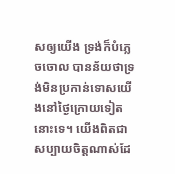សឲ្យយើង ទ្រង់ក៏បំភ្លេចចោល បានន័យថាទ្រង់មិនប្រកាន់ទោសយើងនៅថ្ងៃក្រោយទៀតនោះទេ។ យើងពិតជាសប្បាយចិត្តណាស់ដែ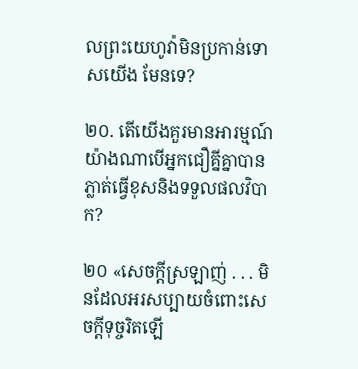លព្រះយេហូវ៉ាមិនប្រកាន់ទោសយើង មែនទេ?

២០. តើយើងគួរមានអារម្មណ៍យ៉ាងណាបើអ្នកជឿគ្នីគ្នាបានភ្លាត់ធ្វើខុសនិងទទួលផលវិបាក?

២០ «សេចក្ដីស្រឡាញ់ . . . មិនដែលអរសប្បាយចំពោះសេចក្ដីទុច្ចរិតឡើ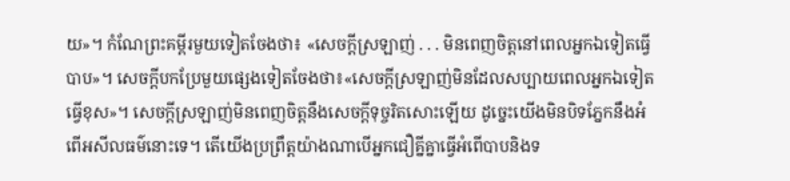យ»។ កំណែព្រះគម្ពីរមួយទៀតចែងថា៖ «សេចក្ដីស្រឡាញ់ . . . មិនពេញចិត្តនៅពេលអ្នកឯទៀតធ្វើបាប»។ សេចក្ដីបកប្រែមួយផ្សេងទៀតចែងថា៖«សេចក្ដីស្រឡាញ់មិនដែលសប្បាយពេលអ្នកឯទៀតធ្វើខុស»។ សេចក្ដីស្រឡាញ់មិនពេញចិត្តនឹងសេចក្ដីទុច្ចរិតសោះឡើយ ដូច្នេះយើងមិនបិទភ្នែកនឹងអំពើអសីលធម៌នោះទេ។ តើយើងប្រព្រឹត្តយ៉ាងណាបើអ្នកជឿគ្នីគ្នាធ្វើអំពើបាបនិងទ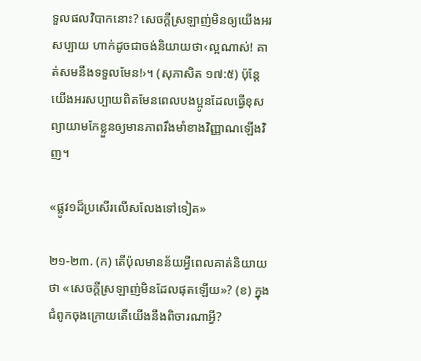ទួលផលវិបាកនោះ? សេចក្ដីស្រឡាញ់មិនឲ្យយើងអរសប្បាយ ហាក់ដូចជាចង់និយាយថា‹ល្អណាស់! គាត់សមនឹងទទួលមែន!›។ (សុភាសិត ១៧:៥) ប៉ុន្តែ យើងអរសប្បាយពិតមែនពេលបងប្អូនដែលធ្វើខុសព្យាយាមកែខ្លួនឲ្យមានភាពរឹងមាំខាងវិញ្ញាណឡើងវិញ។

«ផ្លូវ១ដ៏ប្រសើរលើសលែងទៅទៀត»

២១-២៣. (ក) តើប៉ុលមានន័យអ្វីពេលគាត់និយាយថា «សេចក្ដីស្រឡាញ់មិនដែលផុតឡើយ»? (ខ) ក្នុងជំពូកចុងក្រោយតើយើងនឹងពិចារណាអ្វី?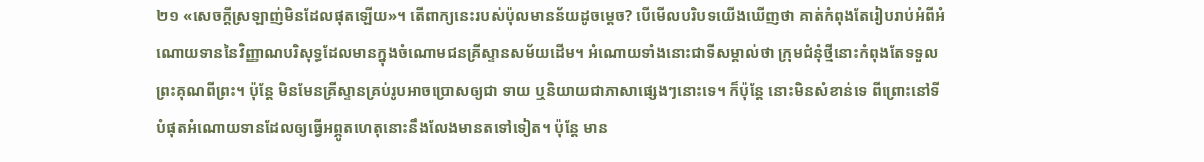២១ «សេចក្ដីស្រឡាញ់មិនដែលផុតឡើយ»។ តើពាក្យនេះរបស់ប៉ុលមានន័យដូចម្ដេច? បើមើលបរិបទយើងឃើញថា គាត់កំពុងតែរៀបរាប់អំពីអំណោយទាននៃវិញ្ញាណបរិសុទ្ធដែលមានក្នុងចំណោមជនគ្រីស្ទានសម័យដើម។ អំណោយទាំងនោះជាទីសម្គាល់ថា ក្រុមជំនុំថ្មីនោះកំពុងតែទទួលព្រះគុណពីព្រះ។ ប៉ុន្តែ មិនមែនគ្រីស្ទានគ្រប់រូបអាចប្រោសឲ្យជា ទាយ ឬនិយាយជាភាសាផ្សេងៗនោះទេ។ ក៏ប៉ុន្តែ នោះមិនសំខាន់ទេ ពីព្រោះនៅទីបំផុតអំណោយទានដែលឲ្យធ្វើអព្ភូតហេតុនោះនឹងលែងមានតទៅទៀត។ ប៉ុន្តែ មាន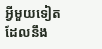អ្វីមួយទៀតដែលនឹង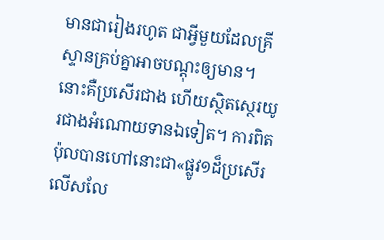មានជារៀងរហូត ជាអ្វីមួយដែលគ្រីស្ទានគ្រប់គ្នាអាចបណ្ដុះឲ្យមាន។ នោះគឺប្រសើរជាង ហើយស្ថិតស្ថេរយូរជាងអំណោយទានឯទៀត។ ការពិតប៉ុលបានហៅនោះជា«ផ្លូវ១ដ៏ប្រសើរលើសលែ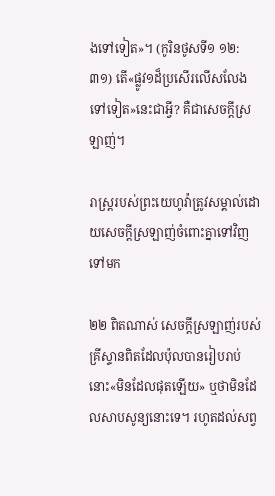ងទៅទៀត»។ (កូរិនថូសទី១ ១២:៣១) តើ«ផ្លូវ១ដ៏ប្រសើរលើសលែងទៅទៀត»នេះជាអ្វី? គឺជាសេចក្ដីស្រឡាញ់។

រាស្ត្ររបស់ព្រះយេហូវ៉ាត្រូវសម្គាល់ដោយសេចក្ដីស្រឡាញ់ចំពោះគ្នាទៅវិញទៅមក

២២ ពិតណាស់ សេចក្ដីស្រឡាញ់របស់គ្រីស្ទានពិតដែលប៉ុលបានរៀបរាប់នោះ«មិនដែលផុតឡើយ» ឬថាមិនដែលសាបសូន្យនោះទេ។ រហូតដល់សព្វ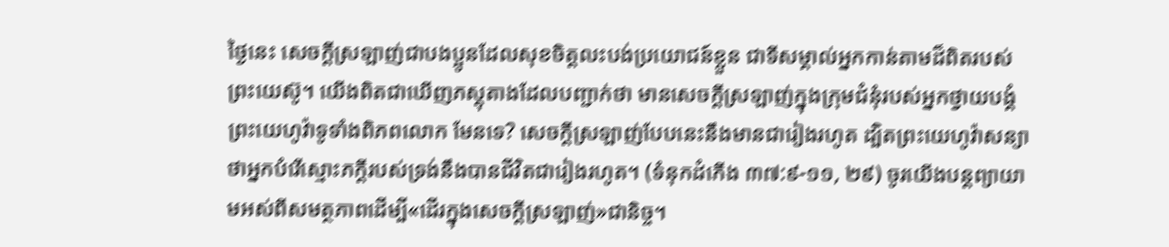ថ្ងៃនេះ សេចក្ដីស្រឡាញ់ជាបងប្អូនដែលសុខចិត្តលះបង់ប្រយោជន៍ខ្លួន ជាទីសម្គាល់អ្នកកាន់តាមដ៏ពិតរបស់ព្រះយេស៊ូ។ យើងពិតជាឃើញភស្តុតាងដែលបញ្ជាក់ថា មានសេចក្ដីស្រឡាញ់ក្នុងក្រុមជំនុំរបស់អ្នកថ្វាយបង្គំព្រះយេហូវ៉ាទូទាំងពិភពលោក មែនទេ? សេចក្ដីស្រឡាញ់បែបនេះនឹងមានជារៀងរហូត ដ្បិតព្រះយេហូវ៉ាសន្យាថាអ្នកបំរើស្មោះភក្ដីរបស់ទ្រង់នឹងបានជីវិតជារៀងរហូត។ (ទំនុកដំកើង ៣៧:៩-១១, ២៩) ចូរយើងបន្តព្យាយាមអស់ពីសមត្ថភាពដើម្បី«ដើរក្នុងសេចក្ដីស្រឡាញ់»ជានិច្ច។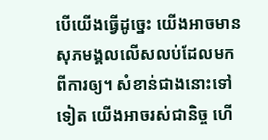បើយើងធ្វើដូច្នេះ យើងអាចមានសុភមង្គលលើសលប់ដែលមកពីការឲ្យ។ សំខាន់ជាងនោះទៅទៀត យើងអាចរស់ជានិច្ច ហើ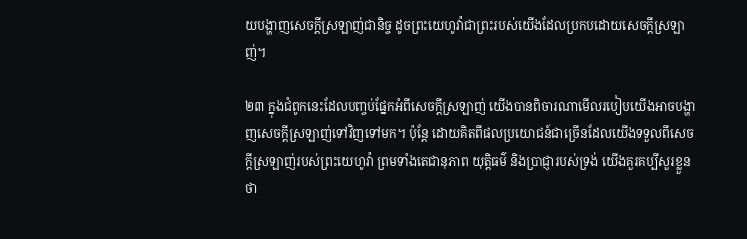យបង្ហាញសេចក្ដីស្រឡាញ់ជានិច្ច ដូចព្រះយេហូវ៉ាជាព្រះរបស់យើងដែលប្រកបដោយសេចក្ដីស្រឡាញ់។

២៣ ក្នុងជំពូកនេះដែលបញ្ចប់ផ្នែកអំពីសេចក្ដីស្រឡាញ់ យើងបានពិចារណាមើលរបៀបយើងអាចបង្ហាញសេចក្ដីស្រឡាញ់ទៅវិញទៅមក។ ប៉ុន្តែ ដោយគិតពីផលប្រយោជន៍ជាច្រើនដែលយើងទទួលពីសេចក្ដីស្រឡាញ់របស់ព្រះយេហូវ៉ា ព្រមទាំងតេជានុភាព យុត្ដិធម៌ និងប្រាជ្ញារបស់ទ្រង់ យើងគួរគប្បីសួរខ្លួនថា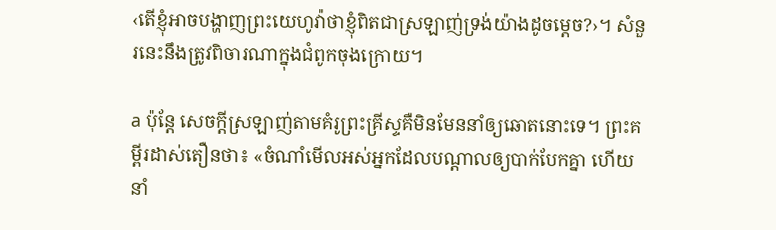‹តើខ្ញុំអាចបង្ហាញព្រះយេហូវ៉ាថាខ្ញុំពិតជាស្រឡាញ់ទ្រង់យ៉ាងដូចម្ដេច?›។ សំនួរនេះនឹងត្រូវពិចារណាក្នុងជំពូកចុងក្រោយ។

a ប៉ុន្តែ សេចក្ដីស្រឡាញ់តាមគំរូព្រះគ្រីស្ទគឺមិនមែននាំឲ្យឆោតនោះទេ។ ព្រះគម្ពីរដាស់តឿនថា៖ «ចំណាំមើលអស់អ្នកដែលបណ្ដាលឲ្យបាក់បែកគ្នា ហើយនាំ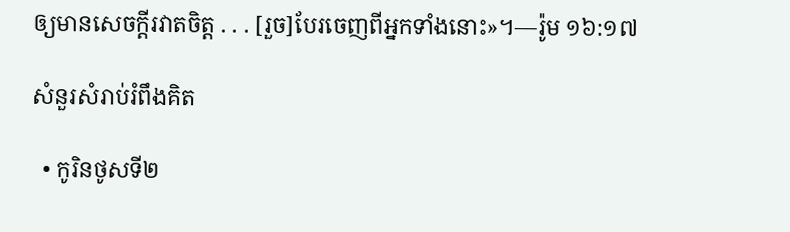ឲ្យមានសេចក្ដីរវាតចិត្ត . . . [រួច]បែរចេញពីអ្នកទាំងនោះ»។—រ៉ូម ១៦:១៧

សំនួរសំរាប់រំពឹងគិត

  • កូរិនថូសទី២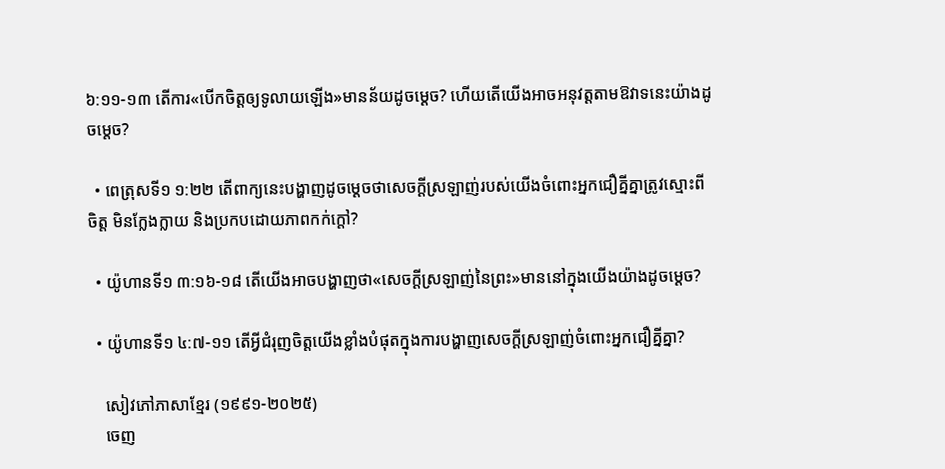៦:១១-១៣ តើការ«បើកចិត្តឲ្យទូលាយឡើង»មានន័យដូចម្ដេច? ហើយតើយើងអាចអនុវត្តតាមឱវាទនេះយ៉ាងដូចម្ដេច?

  • ពេត្រុសទី១ ១:២២ តើពាក្យនេះបង្ហាញដូចម្ដេចថាសេចក្ដីស្រឡាញ់របស់យើងចំពោះអ្នកជឿគ្នីគ្នាត្រូវស្មោះពីចិត្ត មិនក្លែងក្លាយ និងប្រកបដោយភាពកក់ក្ដៅ?

  • យ៉ូហានទី១ ៣:១៦-១៨ តើយើងអាចបង្ហាញថា«សេចក្ដីស្រឡាញ់នៃព្រះ»មាននៅក្នុងយើងយ៉ាងដូចម្ដេច?

  • យ៉ូហានទី១ ៤:៧-១១ តើអ្វីជំរុញចិត្តយើងខ្លាំងបំផុតក្នុងការបង្ហាញសេចក្ដីស្រឡាញ់ចំពោះអ្នកជឿគ្នីគ្នា?

    សៀវភៅភាសាខ្មែរ (១៩៩១-២០២៥)
    ចេញ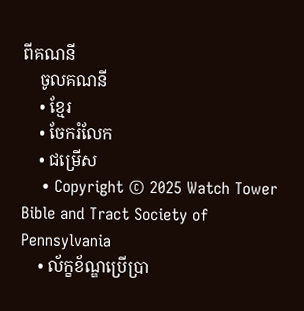ពីគណនី
    ចូលគណនី
    • ខ្មែរ
    • ចែករំលែក
    • ជម្រើស
    • Copyright © 2025 Watch Tower Bible and Tract Society of Pennsylvania
    • ល័ក្ខខ័ណ្ឌប្រើប្រា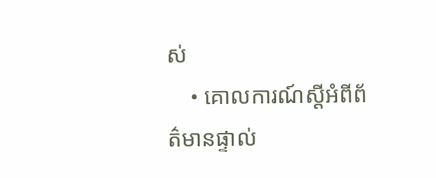ស់
    • គោលការណ៍ស្ដីអំពីព័ត៌មានផ្ទាល់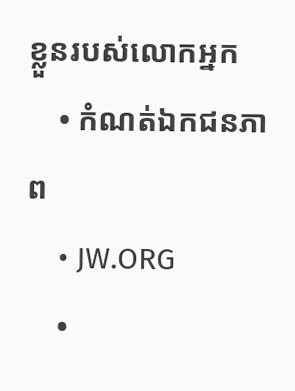ខ្លួនរបស់លោកអ្នក
    • កំណត់ឯកជនភាព
    • JW.ORG
    •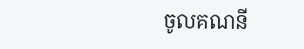ចូលគណនី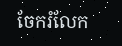ចែករំលែក